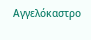Αγγελόκαστρο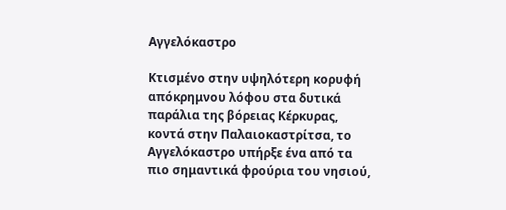Αγγελόκαστρο

Κτισμένο στην υψηλότερη κορυφή απόκρημνου λόφου στα δυτικά παράλια της βόρειας Κέρκυρας, κοντά στην Παλαιοκαστρίτσα, το Αγγελόκαστρο υπήρξε ένα από τα πιο σημαντικά φρούρια του νησιού,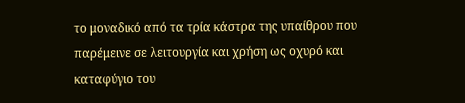το μοναδικό από τα τρία κάστρα της υπαίθρου που παρέμεινε σε λειτουργία και χρήση ως οχυρό και καταφύγιο του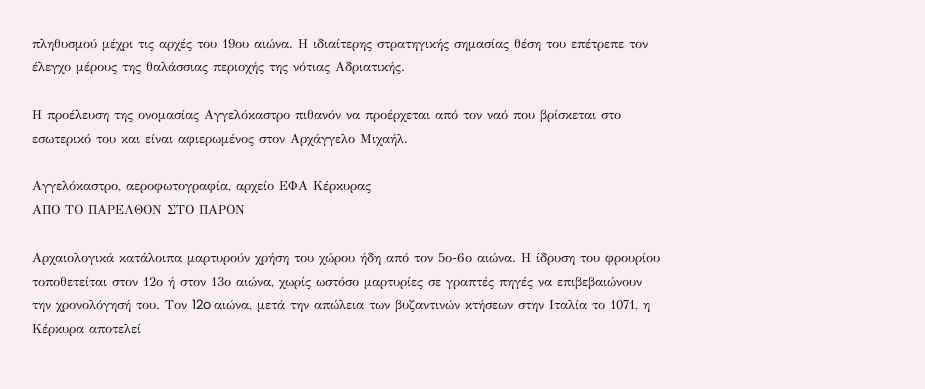πληθυσμού μέχρι τις αρχές του 19ου αιώνα. Η ιδιαίτερης στρατηγικής σημασίας θέση του επέτρεπε τον έλεγχο μέρους της θαλάσσιας περιοχής της νότιας Αδριατικής.

Η προέλευση της ονομασίας Αγγελόκαστρο πιθανόν να προέρχεται από τον ναό που βρίσκεται στο εσωτερικό του και είναι αφιερωμένος στον Αρχάγγελο Μιχαήλ.

Αγγελόκαστρο, αεροφωτογραφία, αρχείο ΕΦΑ Κέρκυρας
ΑΠΟ ΤΟ ΠΑΡΕΛΘΟΝ ΣΤΟ ΠΑΡΟΝ

Αρχαιολογικά κατάλοιπα μαρτυρούν χρήση του χώρου ήδη από τον 5ο-6ο αιώνα. Η ίδρυση του φρουρίου τοποθετείται στον 12ο ή στον 13ο αιώνα, χωρίς ωστόσο μαρτυρίες σε γραπτές πηγές να επιβεβαιώνουν την χρονολόγησή του. Τον 12o αιώνα, μετά την απώλεια των βυζαντινών κτήσεων στην Ιταλία το 1071, η Κέρκυρα αποτελεί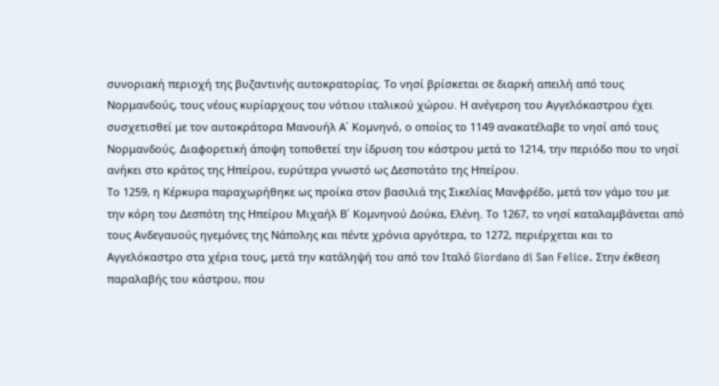συνοριακή περιοχή της βυζαντινής αυτοκρατορίας. Το νησί βρίσκεται σε διαρκή απειλή από τους Νορμανδούς, τους νέους κυρίαρχους του νότιου ιταλικού χώρου. Η ανέγερση του Αγγελόκαστρου έχει συσχετισθεί με τον αυτοκράτορα Μανουήλ Α΄ Κομνηνό, ο οποίος το 1149 ανακατέλαβε το νησί από τους Νορμανδούς. Διαφορετική άποψη τοποθετεί την ίδρυση του κάστρου μετά το 1214, την περιόδο που το νησί ανήκει στο κράτος της Ηπείρου, ευρύτερα γνωστό ως Δεσποτάτο της Ηπείρου.
Το 1259, η Κέρκυρα παραχωρήθηκε ως προίκα στον βασιλιά της Σικελίας Μανφρέδο, μετά τον γάμο του με την κόρη του Δεσπότη της Ηπείρου Μιχαήλ Β΄ Κομνηνού Δούκα, Ελένη. Το 1267, το νησί καταλαμβάνεται από τους Ανδεγαυούς ηγεμόνες της Νάπολης και πέντε χρόνια αργότερα, το 1272, περιέρχεται και το Αγγελόκαστρο στα χέρια τους, μετά την κατάληψή του από τον Ιταλό Giordano di San Felice. Στην έκθεση παραλαβής του κάστρου, που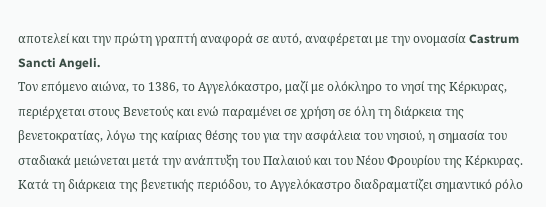αποτελεί και την πρώτη γραπτή αναφορά σε αυτό, αναφέρεται με την ονομασία Castrum Sancti Angeli.
Τον επόμενο αιώνα, το 1386, το Αγγελόκαστρο, μαζί με ολόκληρο το νησί της Κέρκυρας, περιέρχεται στους Βενετούς και ενώ παραμένει σε χρήση σε όλη τη διάρκεια της βενετοκρατίας, λόγω της καίριας θέσης του για την ασφάλεια του νησιού, η σημασία του σταδιακά μειώνεται μετά την ανάπτυξη του Παλαιού και του Νέου Φρουρίου της Κέρκυρας.
Κατά τη διάρκεια της βενετικής περιόδου, το Αγγελόκαστρο διαδραματίζει σημαντικό ρόλο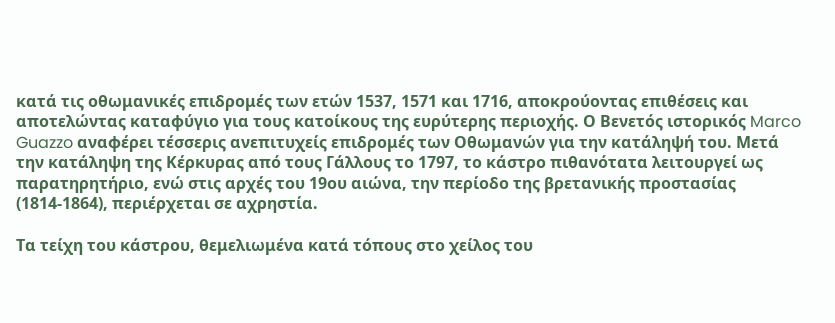κατά τις οθωμανικές επιδρομές των ετών 1537, 1571 και 1716, αποκρούοντας επιθέσεις και αποτελώντας καταφύγιο για τους κατοίκους της ευρύτερης περιοχής. Ο Βενετός ιστορικός Marco Guazzo αναφέρει τέσσερις ανεπιτυχείς επιδρομές των Οθωμανών για την κατάληψή του. Μετά την κατάληψη της Κέρκυρας από τους Γάλλους το 1797, το κάστρο πιθανότατα λειτουργεί ως παρατηρητήριο, ενώ στις αρχές του 19ου αιώνα, την περίοδο της βρετανικής προστασίας (1814-1864), περιέρχεται σε αχρηστία.

Τα τείχη του κάστρου, θεμελιωμένα κατά τόπους στο χείλος του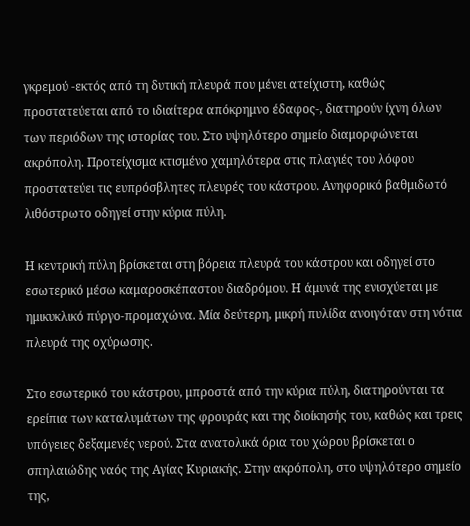γκρεμού -εκτός από τη δυτική πλευρά που μένει ατείχιστη, καθώς προστατεύεται από το ιδιαίτερα απόκρημνο έδαφος-, διατηρούν ίχνη όλων των περιόδων της ιστορίας του. Στο υψηλότερο σημείο διαμορφώνεται ακρόπολη. Προτείχισμα κτισμένο χαμηλότερα στις πλαγιές του λόφου προστατεύει τις ευπρόσβλητες πλευρές του κάστρου. Ανηφορικό βαθμιδωτό λιθόστρωτο οδηγεί στην κύρια πύλη.

Η κεντρική πύλη βρίσκεται στη βόρεια πλευρά του κάστρου και οδηγεί στο εσωτερικό μέσω καμαροσκέπαστου διαδρόμου. Η άμυνά της ενισχύεται με ημικυκλικό πύργο-προμαχώνα. Μία δεύτερη, μικρή πυλίδα ανοιγόταν στη νότια πλευρά της οχύρωσης.

Στο εσωτερικό του κάστρου, μπροστά από την κύρια πύλη, διατηρούνται τα ερείπια των καταλυμάτων της φρουράς και της διοίκησής του, καθώς και τρεις υπόγειες δεξαμενές νερού. Στα ανατολικά όρια του χώρου βρίσκεται ο σπηλαιώδης ναός της Αγίας Κυριακής. Στην ακρόπολη, στο υψηλότερο σημείο της,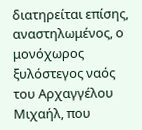διατηρείται επίσης, αναστηλωμένος, ο μονόχωρος ξυλόστεγος ναός του Αρχαγγέλου Μιχαήλ, που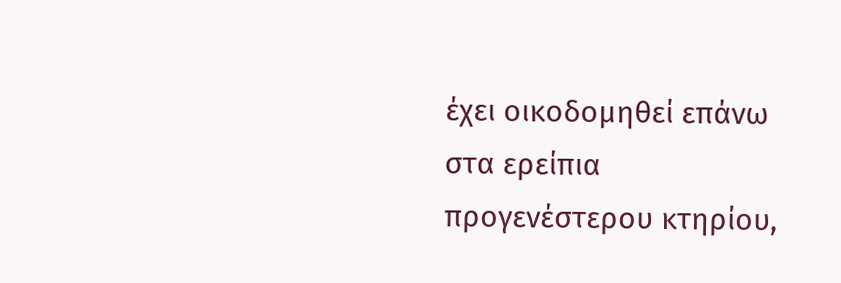έχει οικοδομηθεί επάνω στα ερείπια προγενέστερου κτηρίου,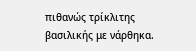πιθανώς τρίκλιτης βασιλικής με νάρθηκα.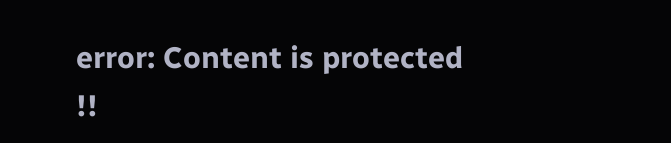error: Content is protected !!